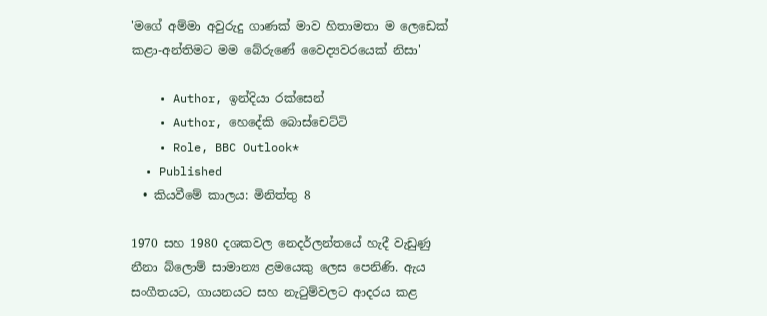'මගේ අම්මා අවුරුදු ගාණක් මාව හිතාමතා ම ලෙඩෙක් කළා-අන්තිමට මම බේරුණේ වෛද්‍යවරයෙක් නිසා'

    • Author, ඉන්දියා රක්සෙන්
    • Author, හෙදේකි බොස්චෙට්ටි
    • Role, BBC Outlook*
  • Published
  • කියවීමේ කාලය: මිනිත්තු 8

1970 සහ 1980 දශකවල නෙදර්ලන්තයේ හැදී වැඩුණු නීනා බ්ලොම් සාමාන්‍ය ළමයෙකු ලෙස පෙනිණි. ඇය සංගීතයට, ගායනයට සහ නැටුම්වලට ආදරය කළ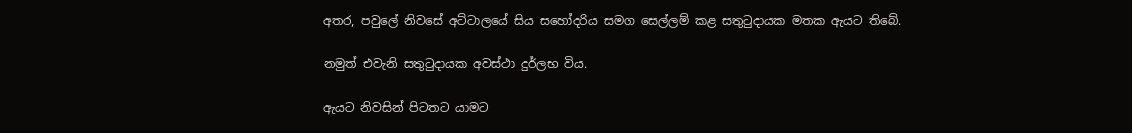අතර, පවුලේ නිවසේ අට්ටාලයේ සිය සහෝදරිය සමග සෙල්ලම් කළ සතුටුදායක මතක ඇයට තිබේ.

නමුත් එවැනි සතුටුදායක අවස්ථා දුර්ලභ විය.

ඇයට නිවසින් පිටතට යාමට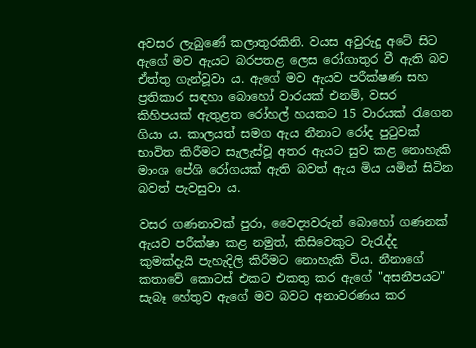අවසර ලැබුණේ කලාතුරකිනි. වයස අවුරුදු අටේ සිට ඇගේ මව ඇයට බරපතළ ලෙස රෝගාතුර වී ඇති බව ඒත්තු ගැන්වූවා ය. ඇගේ මව ඇයව පරීක්ෂණ සහ ප්‍රතිකාර සඳහා බොහෝ වාරයක් එනම්, වසර කිහිපයක් ඇතුළත රෝහල් හයකට 15 වාරයක් රැගෙන ගියා ය. කාලයත් සමග ඇය නීනාට රෝද පුටුවක් භාවිත කිරීමට සැලැස්වූ අතර ඇයට සුව කළ නොහැකි මාංශ පේශි රෝගයක් ඇති බවත් ඇය මිය යමින් සිටින බවත් පැවසුවා ය.

වසර ගණනාවක් පුරා, වෛද්‍යවරුන් බොහෝ ගණනක් ඇයව පරීක්ෂා කළ නමුත්, කිසිවෙකුට වැරැද්ද කුමක්දැයි පැහැදිලි කිරීමට නොහැකි විය. නීනාගේ කතාවේ කොටස් එකට එකතු කර ඇගේ "අසනීපයට" සැබෑ හේතුව ඇගේ මව බවට අනාවරණය කර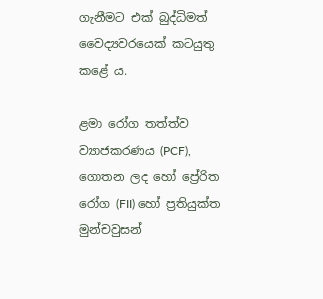ගැනීමට එක් බුද්ධිමත් වෛද්‍යවරයෙක් කටයුතු කළේ ය.

ළමා රෝග තත්ත්ව ව්‍යාජකරණය (PCF), ගොතන ලද හෝ ප්‍රේරිත රෝග (FII) හෝ ප්‍රතියුක්ත මුන්චවුසන්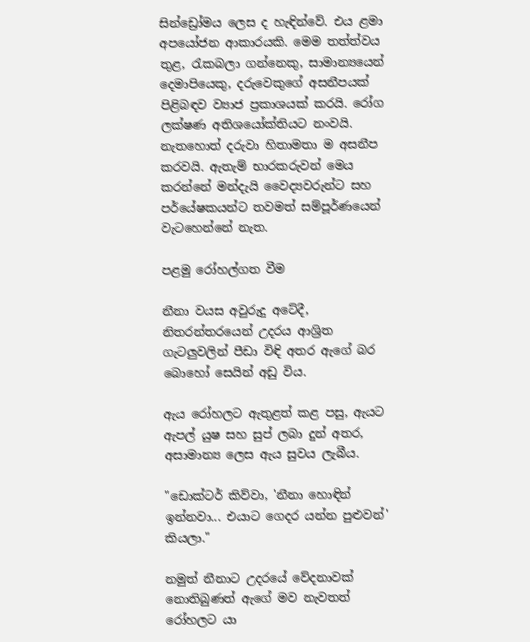සින්ඩ්‍රෝමය ලෙස ද හැඳින්වේ. එය ළමා අපයෝජන ආකාරයකි. මෙම තත්ත්වය තුළ, රැකබලා ගන්නෙකු, සාමාන්‍යයෙන් දෙමාපියෙකු, දරුවෙකුගේ අසනීපයක් පිළිබඳව ව්‍යාජ ප්‍රකාශයක් කරයි. රෝග ලක්ෂණ අතිශයෝක්තියට නංවයි. නැතහොත් දරුවා හිතාමතා ම අසනීප කරවයි. ඇතැම් භාරකරුවන් මෙය කරන්නේ මන්දැයි වෛද්‍යවරුන්ට සහ පර්යේෂකයන්ට තවමත් සම්පූර්ණයෙන් වැටහෙන්නේ නැත.

පළමු රෝහල්ගත වීම

නීනා වයස අවුරුදු අටේදී, නිතරන්තරයෙන් උදරය ආශ්‍රිත ගැටලුවලින් පීඩා විඳි අතර ඇගේ බර බොහෝ සෙයින් අඩු විය.

ඇය රෝහලට ඇතුළත් කළ පසු, ඇයට ඇපල් යුෂ සහ සුප් ලබා දුන් අතර, අසාමාන්‍ය ලෙස ඇය සුවය ලැබීය.

"ඩොක්ටර් කිව්වා, 'නීනා හොඳින් ඉන්නවා... එයාට ගෙදර යන්න පුළුවන්' කියලා."

නමුත් නීනාට උදරයේ වේදනාවක් නොතිබුණත් ඇගේ මව නැවතත් රෝහලට යා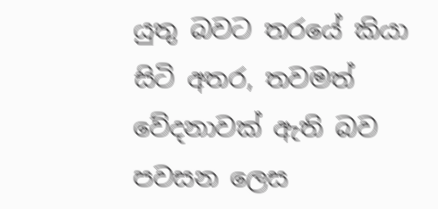යුතු බවට තරයේ කියා සිටි අතර, තවමත් වේදනාවක් ඇති බව පවසන ලෙස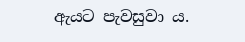ඇයට පැවසුවා ය.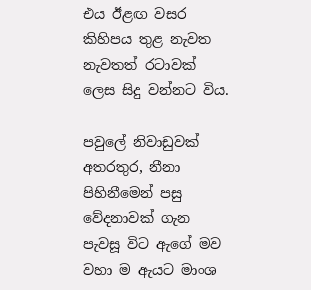එය ඊළඟ වසර කිහිපය තුළ නැවත නැවතත් රටාවක් ලෙස සිදු වන්නට විය.

පවුලේ නිවාඩුවක් අතරතුර, නීනා පිහිනීමෙන් පසු වේදනාවක් ගැන පැවසූ විට ඇගේ මව වහා ම ඇයට මාංශ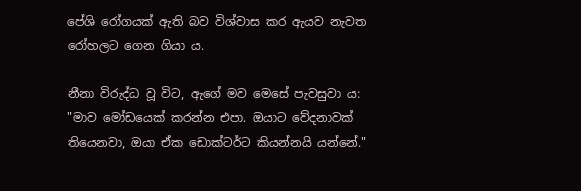පේශි රෝගයක් ඇති බව විශ්වාස කර ඇයව නැවත රෝහලට ගෙන ගියා ය.

නීනා විරුද්ධ වූ විට, ඇගේ මව මෙසේ පැවසුවා ය: "මාව මෝඩයෙක් කරන්න එපා. ඔයාට වේදනාවක් තියෙනවා, ඔයා ඒක ඩොක්ටර්ට කියන්නයි යන්නේ."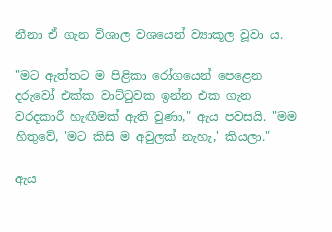නීනා ඒ ගැන විශාල වශයෙන් ව්‍යාකූල වූවා ය.

"මට ඇත්තට ම පිළිකා රෝගයෙන් පෙළෙන දරුවෝ එක්ක වාට්ටුවක ඉන්න එක ගැන වරදකාරී හැඟීමක් ඇති වුණා," ඇය පවසයි. "මම හිතුවේ, 'මට කිසි ම අවුලක් නැහැ,' කියලා."

ඇය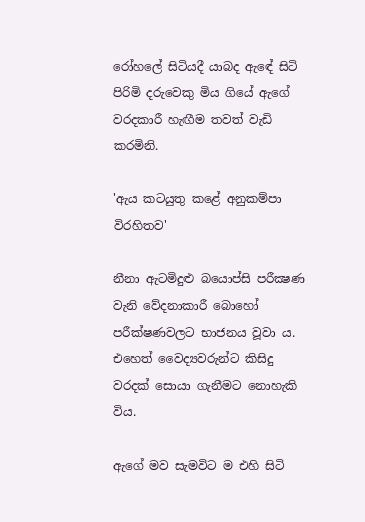රෝහලේ සිටියදී යාබද ඇඳේ සිටි පිරිමි දරුවෙකු මිය ගියේ ඇගේ වරදකාරී හැඟීම තවත් වැඩි කරමිනි.

'ඇය කටයුතු කළේ අනුකම්පා විරහිතව'

නීනා ඇටමිදුළු බයොප්සි පරීක්‍ෂණ වැනි වේදනාකාරී බොහෝ පරීක්ෂණවලට භාජනය වූවා ය. එහෙත් වෛද්‍යවරුන්ට කිසිදු වරදක් සොයා ගැනීමට නොහැකි විය.

ඇගේ මව සැමවිට ම එහි සිටි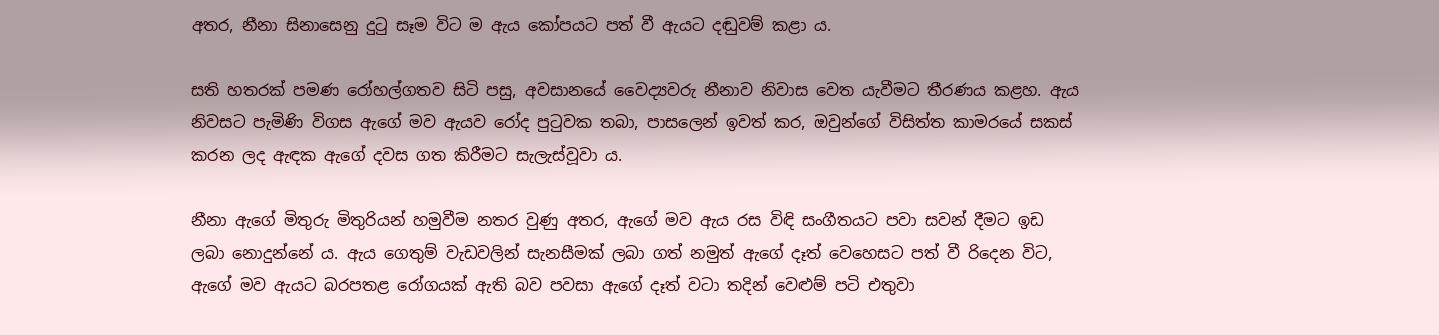අතර, නීනා සිනාසෙනු දුටු සෑම විට ම ඇය කෝපයට පත් වී ඇයට දඬුවම් කළා ය.

සති හතරක් පමණ රෝහල්ගතව සිටි පසු, අවසානයේ වෛද්‍යවරු නීනාව නිවාස වෙත යැවීමට තීරණය කළහ. ඇය නිවසට පැමිණි විගස ඇගේ මව ඇයව රෝද පුටුවක තබා, පාසලෙන් ඉවත් කර, ඔවුන්ගේ විසිත්ත කාමරයේ සකස් කරන ලද ඇඳක ඇගේ දවස ගත කිරීමට සැලැස්වූවා ය.

නීනා ඇගේ මිතුරු මිතුරියන් හමුවීම නතර වුණු අතර, ඇගේ මව ඇය රස විඳි සංගීතයට පවා සවන් දීමට ඉඩ ලබා නොදුන්නේ ය. ඇය ගෙතුම් වැඩවලින් සැනසීමක් ලබා ගත් නමුත් ඇගේ දෑත් වෙහෙසට පත් වී රිදෙන විට, ඇගේ මව ඇයට බරපතළ රෝගයක් ඇති බව පවසා ඇගේ දෑත් වටා තදින් වෙළුම් පටි එතුවා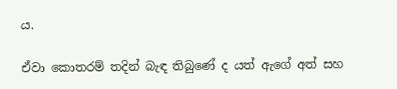ය.

ඒවා කොතරම් තදින් බැඳ තිබුණේ ද යත් ඇගේ අත් සහ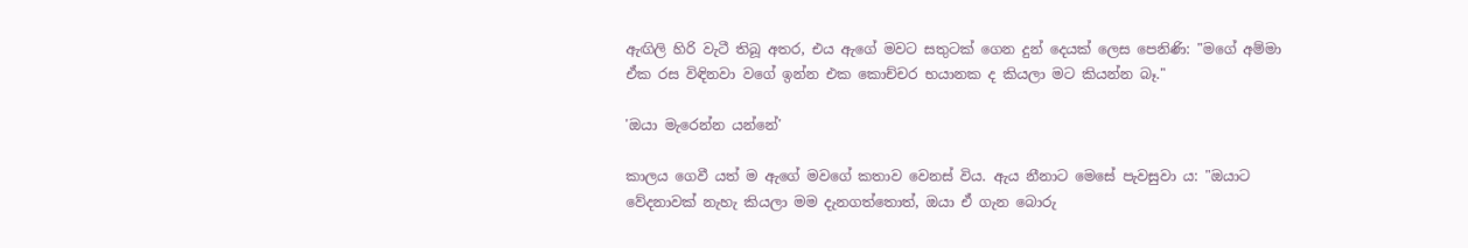ඇඟිලි හිරි වැටී තිබූ අතර, එය ඇගේ මවට සතුටක් ගෙන දුන් දෙයක් ලෙස පෙනිණි: "මගේ අම්මා ඒක රස විඳිනවා වගේ ඉන්න එක කොච්චර භයානක ද කියලා මට කියන්න බෑ."

'ඔයා මැරෙන්න යන්නේ'

කාලය ගෙවී යත් ම ඇගේ මවගේ කතාව වෙනස් විය. ඇය නීනාට මෙසේ පැවසුවා ය: "ඔයාට වේදනාවක් නැහැ කියලා මම දැනගත්තොත්, ඔයා ඒ ගැන බොරු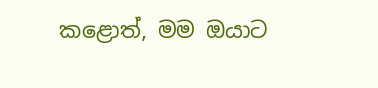කළොත්, මම ඔයාට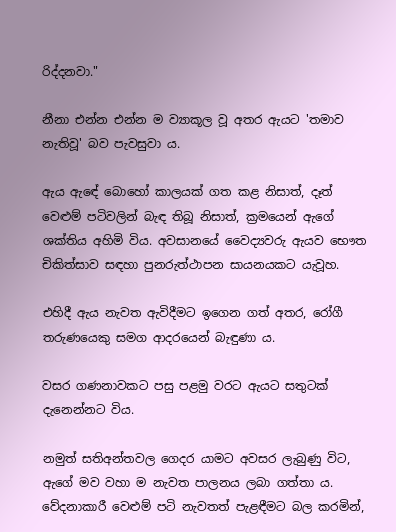රිද්දනවා."

නීනා එන්න එන්න ම ව්‍යාකූල වූ අතර ඇයට 'තමාව නැතිවූ' බව පැවසුවා ය.

ඇය ඇඳේ බොහෝ කාලයක් ගත කළ නිසාත්, දෑත් වෙළුම් පටිවලින් බැඳ තිබූ නිසාත්, ක්‍රමයෙන් ඇගේ ශක්තිය අහිමි විය. අවසානයේ වෛද්‍යවරු ඇයව භෞත චිකිත්සාව සඳහා පුනරුත්ථාපන සායනයකට යැවූහ.

එහිදී ඇය නැවත ඇවිදීමට ඉගෙන ගත් අතර, රෝගී තරුණයෙකු සමග ආදරයෙන් බැඳුණා ය.

වසර ගණනාවකට පසු පළමු වරට ඇයට සතුටක් දැනෙන්නට විය.

නමුත් සතිඅන්තවල ගෙදර යාමට අවසර ලැබුණු විට, ඇගේ මව වහා ම නැවත පාලනය ලබා ගත්තා ය. වේදනාකාරී වෙළුම් පටි නැවතත් පැළඳීමට බල කරමින්,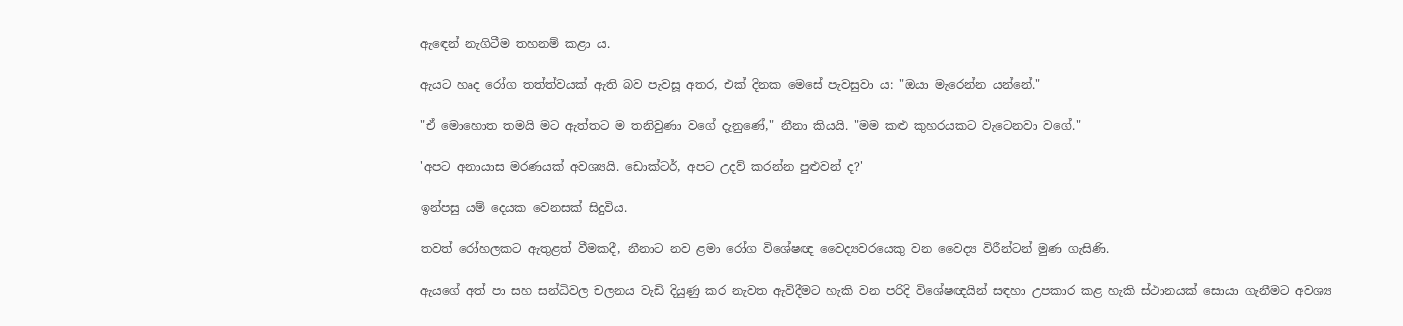ඇඳෙන් නැගිටීම තහනම් කළා ය.

ඇයට හෘද රෝග තත්ත්වයක් ඇති බව පැවසූ අතර, එක් දිනක මෙසේ පැවසුවා ය: "ඔයා මැරෙන්න යන්නේ."

"ඒ මොහොත තමයි මට ඇත්තට ම තනිවුණා වගේ දැනුණේ," නීනා කියයි. "මම කළු කුහරයකට වැටෙනවා වගේ."

'අපට අනායාස මරණයක් අවශ්‍යයි. ඩොක්ටර්, අපට උදව් කරන්න පුළුවන් ද?'

ඉන්පසු යම් දෙයක වෙනසක් සිදුවිය.

තවත් රෝහලකට ඇතුළත් වීමකදී, නීනාට නව ළමා රෝග විශේෂඥ වෛද්‍යවරයෙකු වන වෛද්‍ය විරීන්ටන් මුණ ගැසිණි.

ඇයගේ අත් පා සහ සන්ධිවල චලනය වැඩි දියුණු කර නැවත ඇවිදීමට හැකි වන පරිදි විශේෂඥයින් සඳහා උපකාර කළ හැකි ස්ථානයක් සොයා ගැනීමට අවශ්‍ය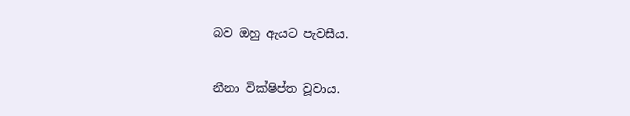බව ඔහු ඇයට පැවසීය.

නීනා වික්ෂිප්ත වූවාය.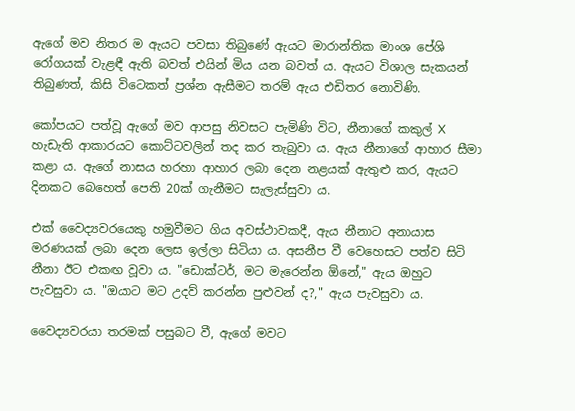ඇගේ මව නිතර ම ඇයට පවසා තිබුණේ ඇයට මාරාන්තික මාංශ පේශි රෝගයක් වැළඳී ඇති බවත් එයින් මිය යන බවත් ය. ඇයට විශාල සැකයන් තිබුණත්, කිසි විටෙකත් ප්‍රශ්න ඇසීමට තරම් ඇය එඩිතර නොවිණි.

කෝපයට පත්වූ ඇගේ මව ආපසු නිවසට පැමිණි විට, නීනාගේ කකුල් X හැඩැති ආකාරයට කොට්ටවලින් තද කර තැබුවා ය. ඇය නීනාගේ ආහාර සීමා කළා ය. ඇගේ නාසය හරහා ආහාර ලබා දෙන නළයක් ඇතුළු කර, ඇයට දිනකට බෙහෙත් පෙති 20ක් ගැනීමට සැලැස්සුවා ය.

එක් වෛද්‍යවරයෙකු හමුවීමට ගිය අවස්ථාවකදී, ඇය නීනාට අනායාස මරණයක් ලබා දෙන ලෙස ඉල්ලා සිටියා ය. අසනීප වී වෙහෙසට පත්ව සිටි නීනා ඊට එකඟ වූවා ය. "ඩොක්ටර්, මට මැරෙන්න ඕනේ," ඇය ඔහුට පැවසුවා ය. "ඔයාට මට උදව් කරන්න පුළුවන් ද?," ඇය පැවසුවා ය.

වෛද්‍යවරයා තරමක් පසුබට වී, ඇගේ මවට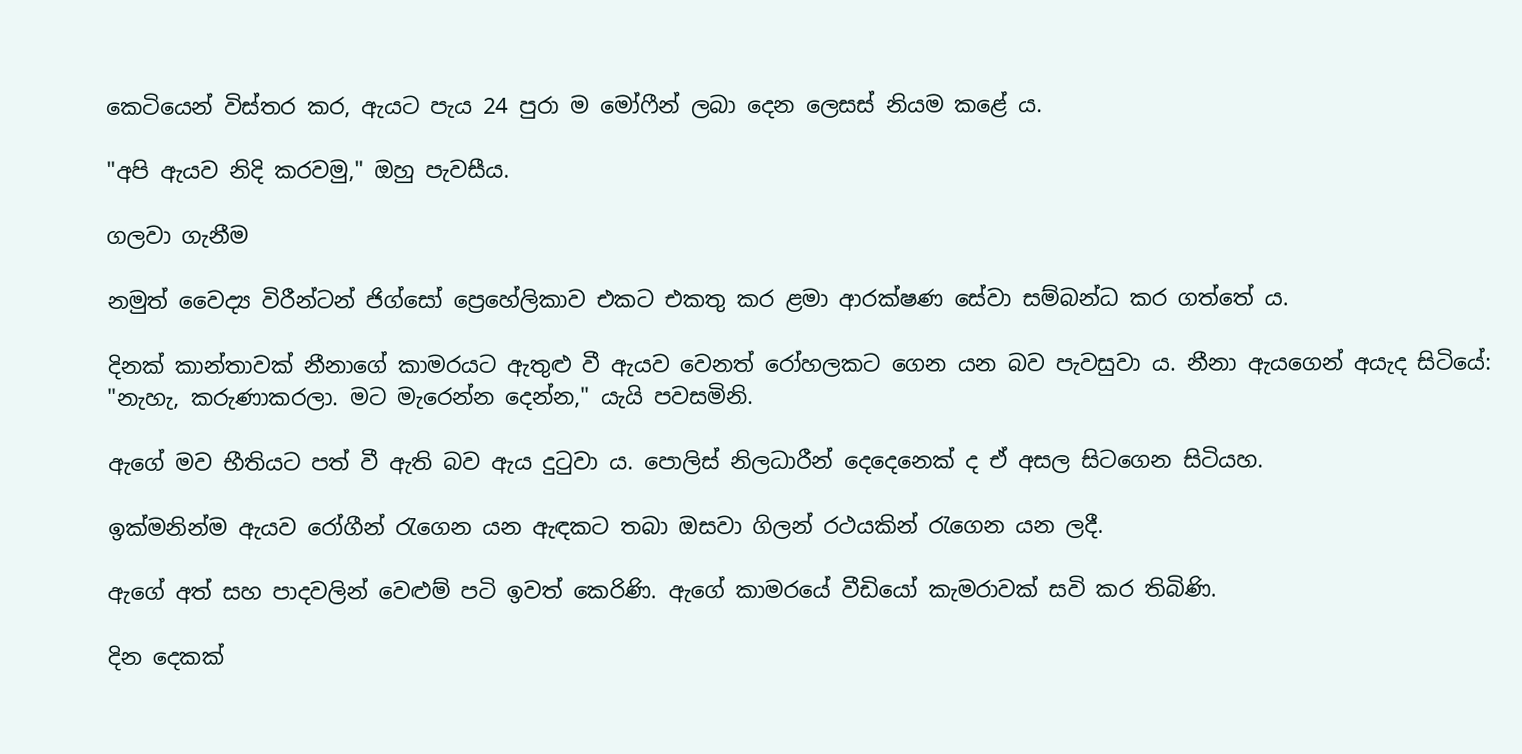කෙටියෙන් විස්තර කර, ඇයට පැය 24 පුරා ම මෝෆීන් ලබා දෙන ලෙසස් නියම කළේ ය.

"අපි ඇයව නිදි කරවමු," ඔහු පැවසීය.

ගලවා ගැනීම

නමුත් වෛද්‍ය විරීන්ටන් ජිග්සෝ ප්‍රෙහේලිකාව එකට එකතු කර ළමා ආරක්ෂණ සේවා සම්බන්ධ කර ගත්තේ ය.

දිනක් කාන්තාවක් නීනාගේ කාමරයට ඇතුළු වී ඇයව වෙනත් රෝහලකට ගෙන යන බව පැවසුවා ය. නීනා ඇයගෙන් අයැද සිටියේ: "නැහැ, කරුණාකරලා. මට මැරෙන්න දෙන්න," යැයි පවසමිනි.

ඇගේ මව භීතියට පත් වී ඇති බව ඇය දුටුවා ය. පොලිස් නිලධාරීන් දෙදෙනෙක් ද ඒ අසල සිටගෙන සිටියහ.

ඉක්මනින්ම ඇයව රෝගීන් රැගෙන යන ඇඳකට තබා ඔසවා ගිලන් රථයකින් රැගෙන යන ලදී.

ඇගේ අත් සහ පාදවලින් වෙළුම් පටි ඉවත් කෙරිණි. ඇගේ කාමරයේ වීඩියෝ කැමරාවක් සවි කර තිබිණි.

දින දෙකක්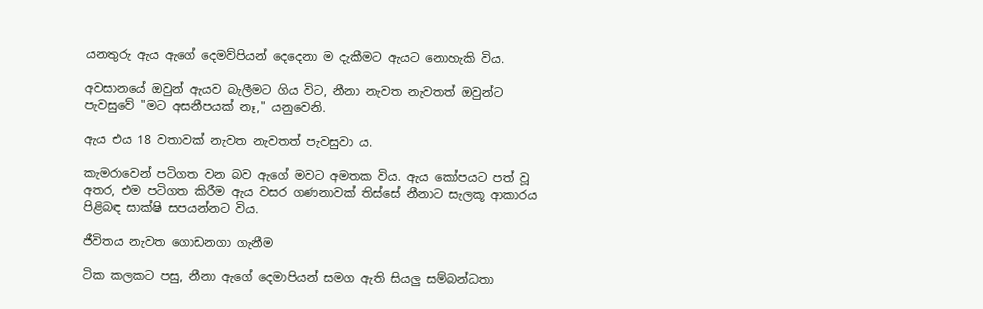යනතුරු ඇය ඇගේ දෙමව්පියන් දෙදෙනා ම දැකීමට ඇයට නොහැකි විය.

අවසානයේ ඔවුන් ඇයව බැලීමට ගිය විට, නීනා නැවත නැවතත් ඔවුන්ට පැවසුවේ "මට අසනීපයක් නෑ," යනුවෙනි.

ඇය එය 18 වතාවක් නැවත නැවතත් පැවසුවා ය.

කැමරාවෙන් පටිගත වන බව ඇගේ මවට අමතක විය. ඇය කෝපයට පත් වූ අතර, එම පටිගත කිරීම ඇය වසර ගණනාවක් තිස්සේ නීනාට සැලකූ ආකාරය පිළිබඳ සාක්ෂි සපයන්නට විය.

ජීවිතය නැවත ගොඩනගා ගැනීම

ටික කලකට පසු, නීනා ඇගේ දෙමාපියන් සමග ඇති සියලු සම්බන්ධතා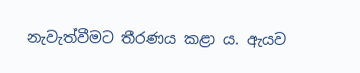නැවැත්වීමට තීරණය කළා ය. ඇයව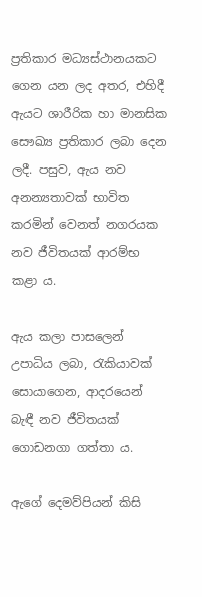ප්‍රතිකාර මධ්‍යස්ථානයකට ගෙන යන ලද අතර, එහිදී ඇයට ශාරීරික හා මානසික සෞඛ්‍ය ප්‍රතිකාර ලබා දෙන ලදී. පසුව, ඇය නව අනන්‍යතාවක් භාවිත කරමින් වෙනත් නගරයක නව ජීවිතයක් ආරම්භ කළා ය.

ඇය කලා පාසලෙන් උපාධිය ලබා, රැකියාවක් සොයාගෙන, ආදරයෙන් බැඳී නව ජීවිතයක් ගොඩනගා ගත්තා ය.

ඇගේ දෙමව්පියන් කිසි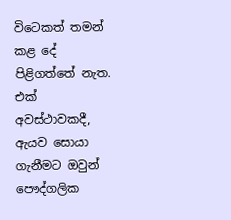විටෙකත් තමන් කළ දේ පිළිගත්තේ නැත. එක් අවස්ථාවකදී, ඇයව සොයා ගැනීමට ඔවුන් පෞද්ගලික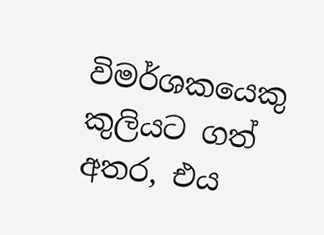විමර්ශකයෙකු කුලියට ගත් අතර, එය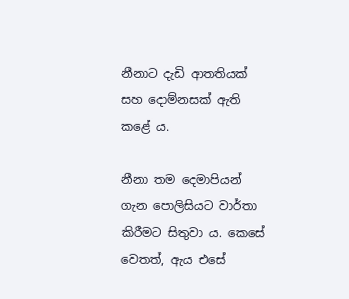නීනාට දැඩි ආතතියක් සහ දොම්නසක් ඇති කළේ ය.

නීනා තම දෙමාපියන් ගැන පොලිසියට වාර්තා කිරීමට සිතුවා ය. කෙසේ වෙතත්, ඇය එසේ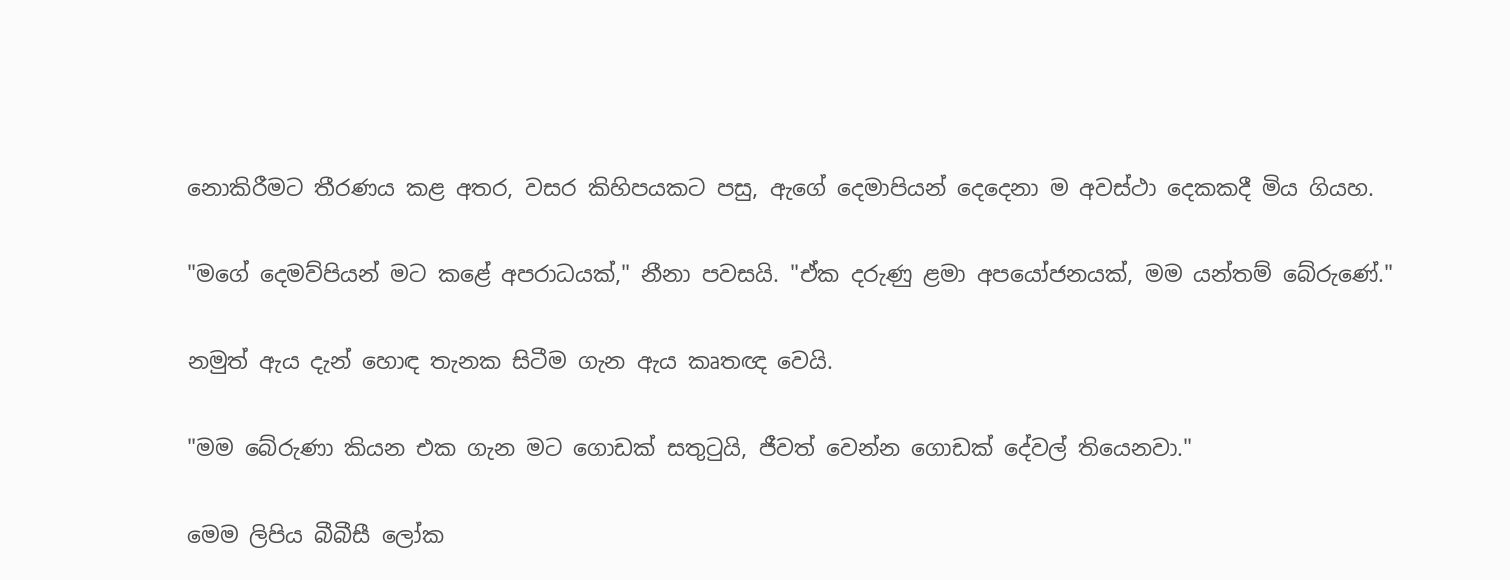නොකිරීමට තීරණය කළ අතර, වසර කිහිපයකට පසු, ඇගේ දෙමාපියන් දෙදෙනා ම අවස්ථා දෙකකදී මිය ගියහ.

"මගේ දෙමව්පියන් මට කළේ අපරාධයක්," නීනා පවසයි. "ඒක දරුණු ළමා අපයෝජනයක්, මම යන්තම් බේරුණේ."

නමුත් ඇය දැන් හොඳ තැනක සිටීම ගැන ඇය කෘතඥ වෙයි.

"මම බේරුණා කියන එක ගැන මට ගොඩක් සතුටුයි, ජීවත් වෙන්න ගොඩක් දේවල් තියෙනවා."

මෙම ලිපිය බීබීසී ලෝක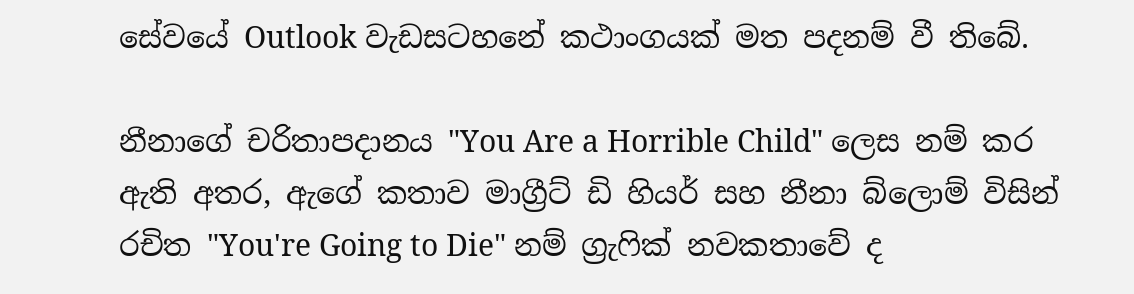සේවයේ Outlook වැඩසටහනේ කථාංගයක් මත පදනම් වී තිබේ.

නීනාගේ චරිතාපදානය "You Are a Horrible Child" ලෙස නම් කර ඇති අතර, ඇගේ කතාව මාග්‍රීට් ඩි හියර් සහ නීනා බ්ලොම් විසින් රචිත "You're Going to Die" නම් ග්‍රැෆික් නවකතාවේ ද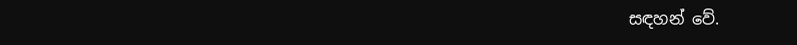සඳහන් වේ.